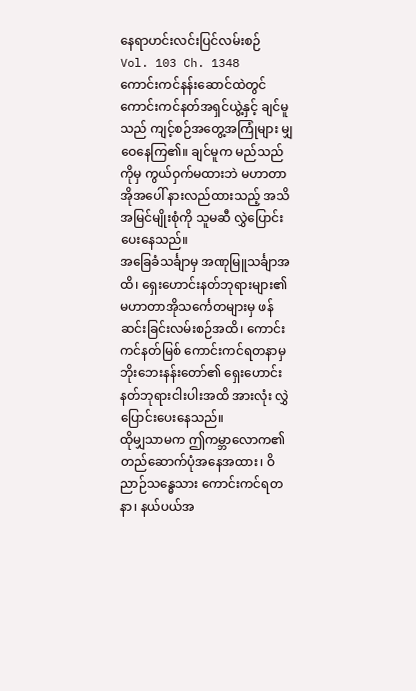နေရာဟင်းလင်းပြင်လမ်းစဉ်
Vol. 103 Ch. 1348
ကောင်းကင်နန်းဆောင်ထဲတွင် ကောင်းကင်နတ်အရှင်ယွဲ့နှင့် ချင်မူသည် ကျင့်စဉ်အတွေ့အကြုံများ မျှဝေနေကြ၏။ ချင်မူက မည်သည်ကိုမှ ကွယ်ဝှက်မထားဘဲ မဟာတာအိုအပေါ် နားလည်ထားသည့် အသိအမြင်မျိုးစုံကို သူမဆီ လွှဲပြောင်းပေးနေသည်။
အခြေခံသင်္ချာမှ အဏုမြူသင်္ချာအထိ၊ ရှေးဟောင်းနတ်ဘုရားများ၏ မဟာတာအိုသင်္ကေတများမှ ဖန်ဆင်းခြင်းလမ်းစဉ်အထိ၊ ကောင်းကင်နတ်မြစ် ကောင်းကင်ရတနာမှ ဘိုးဘေးနန်းတော်၏ ရှေးဟောင်းနတ်ဘုရားငါးပါးအထိ အားလုံး လွှဲပြောင်းပေးနေသည်။
ထိုမျှသာမက ဤကမ္ဘာလောက၏ တည်ဆောက်ပုံအနေအထား၊ ဝိညာဉ်သန္ဓေသား ကောင်းကင်ရတနာ၊ နယ်ပယ်အ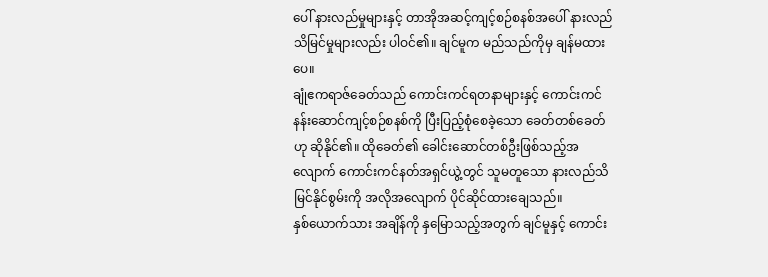ပေါ် နားလည်မှုများနှင့် တာအိုအဆင့်ကျင့်စဉ်စနစ်အပေါ် နားလည်သိမြင်မှုများလည်း ပါဝင်၏။ ချင်မူက မည်သည်ကိုမှ ချန်မထားပေ။
ချုံဧကရာဇ်ခေတ်သည် ကောင်းကင်ရတနာများနှင့် ကောင်းကင်နန်းဆောင်ကျင့်စဉ်စနစ်ကို ပြီးပြည့်စုံစေခဲ့သော ခေတ်တစ်ခေတ်ဟု ဆိုနိုင်၏။ ထိုခေတ်၏ ခေါင်းဆောင်တစ်ဦးဖြစ်သည့်အလျောက် ကောင်းကင်နတ်အရှင်ယွဲ့တွင် သူမတူသော နားလည်သိမြင်နိုင်စွမ်းကို အလိုအလျောက် ပိုင်ဆိုင်ထားချေသည်။
နှစ်ယောက်သား အချိန်ကို နှမြောသည့်အတွက် ချင်မူနှင့် ကောင်း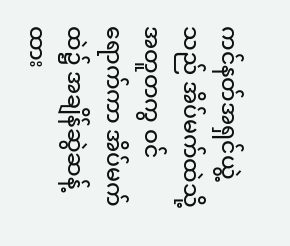ကင်နတ်အရှင်ယွဲ့သည် အိပ်မက်ထဲသို့ အတူတကွ ဝင်ရောက်ကာ အိပ်မက်ထဲ၌ အချိန်ဆွဲဆန့်ထား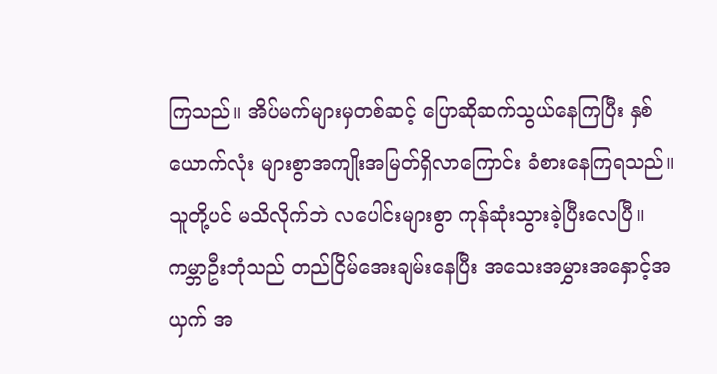ကြသည်။ အိပ်မက်များမှတစ်ဆင့် ပြောဆိုဆက်သွယ်နေကြပြီး နှစ်ယောက်လုံး များစွာအကျိုးအမြတ်ရှိလာကြောင်း ခံစားနေကြရသည်။
သူတို့ပင် မသိလိုက်ဘဲ လပေါင်းများစွာ ကုန်ဆုံးသွားခဲ့ပြီးလေပြီ။ ကမ္ဘာဦးဘုံသည် တည်ငြိမ်အေးချမ်းနေပြီး အသေးအမွှားအနှောင့်အယှက် အ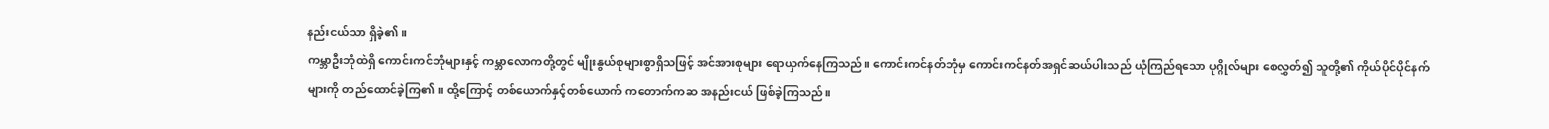နည်းငယ်သာ ရှိခဲ့၏။
ကမ္ဘာဦးဘုံထဲရှိ ကောင်းကင်ဘုံများနှင့် ကမ္ဘာလောကတို့တွင် မျိုးနွယ်စုများစွာရှိသဖြင့် အင်အားစုများ ရောယှက်နေကြသည်။ ကောင်းကင်နတ်ဘုံမှ ကောင်းကင်နတ်အရှင်ဆယ်ပါးသည် ယုံကြည်ရသော ပုဂ္ဂိုလ်များ စေလွှတ်၍ သူတို့၏ ကိုယ်ပိုင်ပိုင်နက်များကို တည်ထောင်ခဲ့ကြ၏။ ထို့ကြောင့် တစ်ယောက်နှင့်တစ်ယောက် ကတောက်ကဆ အနည်းငယ် ဖြစ်ခဲ့ကြသည်။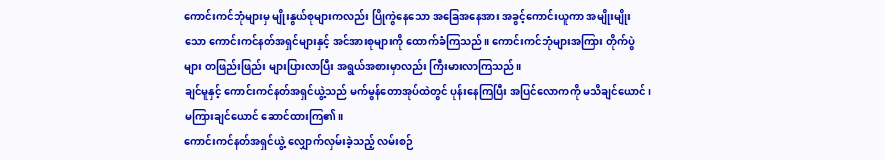ကောင်းကင်ဘုံများမှ မျိုးနွယ်စုများကလည်း ပြိုကွဲနေသော အခြေအနေအား အခွင့်ကောင်းယူကာ အမျိုးမျိုးသော ကောင်းကင်နတ်အရှင်များနှင့် အင်အားစုများကို ထောက်ခံကြသည်။ ကောင်းကင်ဘုံများအကြား တိုက်ပွဲများ တဖြည်းဖြည်း များပြားလာပြီး အရွယ်အစားမှာလည်း ကြီးမားလာကြသည်။
ချင်မူနှင့် ကောင်းကင်နတ်အရှင်ယွဲ့သည် မက်မွန်တောအုပ်ထဲတွင် ပုန်းနေကြပြီး အပြင်လောကကို မသိချင်ယောင်၊ မကြားချင်ယောင် ဆောင်ထားကြ၏။
ကောင်းကင်နတ်အရှင်ယွဲ့ လျှောက်လှမ်းခဲ့သည့် လမ်းစဉ်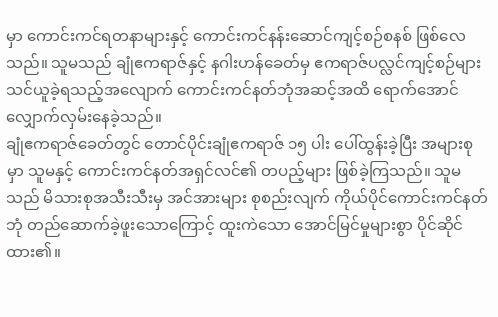မှာ ကောင်းကင်ရတနာများနှင့် ကောင်းကင်နန်းဆောင်ကျင့်စဉ်စနစ် ဖြစ်လေသည်။ သူမသည် ချုံဧကရာဇ်နှင့် နဂါးဟန်ခေတ်မှ ဧကရာဇ်ပလ္လင်ကျင့်စဉ်များ သင်ယူခဲ့ရသည့်အလျောက် ကောင်းကင်နတ်ဘုံအဆင့်အထိ ရောက်အောင် လျှောက်လှမ်းနေခဲ့သည်။
ချုံဧကရာဇ်ခေတ်တွင် တောင်ပိုင်းချုံဧကရာဇ် ၁၅ ပါး ပေါ်ထွန်းခဲ့ပြီး အများစုမှာ သူမနှင့် ကောင်းကင်နတ်အရှင်လင်၏ တပည့်များ ဖြစ်ခဲ့ကြသည်။ သူမသည် မိသားစုအသီးသီးမှ အင်အားများ စုစည်းလျက် ကိုယ်ပိုင်ကောင်းကင်နတ်ဘုံ တည်ဆောက်ခဲ့ဖူးသောကြောင့် ထူးကဲသော အောင်မြင်မှုများစွာ ပိုင်ဆိုင်ထား၏။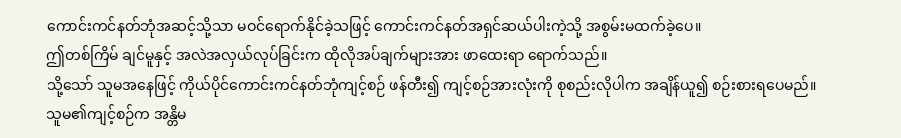ကောင်းကင်နတ်ဘုံအဆင့်သို့သာ မဝင်ရောက်နိုင်ခဲ့သဖြင့် ကောင်းကင်နတ်အရှင်ဆယ်ပါးကဲ့သို့ အစွမ်းမထက်ခဲ့ပေ။
ဤတစ်ကြိမ် ချင်မူနှင့် အလဲအလှယ်လုပ်ခြင်းက ထိုလိုအပ်ချက်များအား ဖာထေးရာ ရောက်သည်။
သို့သော် သူမအနေဖြင့် ကိုယ်ပိုင်ကောင်းကင်နတ်ဘုံကျင့်စဉ် ဖန်တီး၍ ကျင့်စဉ်အားလုံးကို စုစည်းလိုပါက အချိန်ယူ၍ စဉ်းစားရပေမည်။
သူမ၏ကျင့်စဉ်က အန္တိမ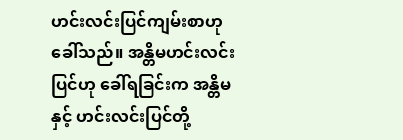ဟင်းလင်းပြင်ကျမ်းစာဟု ခေါ်သည်။ အန္တိမဟင်းလင်းပြင်ဟု ခေါ်ရခြင်းက အန္တိမနှင့် ဟင်းလင်းပြင်တို့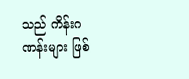သည် ကိန်းဂဏန်းများ ဖြစ်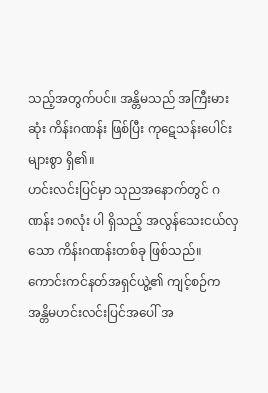သည့်အတွက်ပင်။ အန္တိမသည် အကြီးမားဆုံး ကိန်းဂဏန်း ဖြစ်ပြီး ကုဋေသန်းပေါင်းများစွာ ရှိ၏။
ဟင်းလင်းပြင်မှာ သုညအနောက်တွင် ဂဏန်း ၁၈လုံး ပါ ရှိသည့် အလွန်သေးငယ်လှသော ကိန်းဂဏန်းတစ်ခု ဖြစ်သည်။
ကောင်းကင်နတ်အရှင်ယွဲ့၏ ကျင့်စဉ်က အန္တိမဟင်းလင်းပြင်အပေါ် အ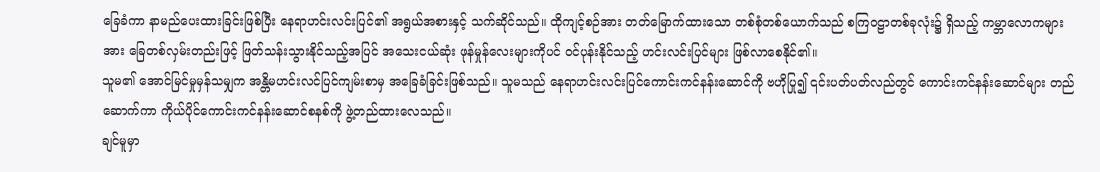ခြေခံကာ နာမည်ပေးထားခြင်းဖြစ်ပြီး နေရာဟင်းလင်းပြင်၏ အရွယ်အစားနှင့် သက်ဆိုင်သည်။ ထိုကျင့်စဉ်အား တတ်မြောက်ထားသော တစ်စုံတစ်ယောက်သည် စကြ၀ဠာတစ်ခုလုံး၌ ရှိသည့် ကမ္ဘာလောကများအား ခြေတစ်လှမ်းတည်းဖြင့် ဖြတ်သန်းသွားနိုင်သည့်အပြင် အသေးငယ်ဆုံး ဖုန်မှုန်လေးများကိုပင် ဝင်ပုန်းနိုင်သည့် ဟင်းလင်းပြင်များ ဖြစ်လာစေနိုင်၏။
သူမ၏ အောင်မြင်မှုမှန်သမျှက အန္တိမဟင်းလင်ပြင်ကျမ်းစာမှ အခြေခံခြင်းဖြစ်သည်။ သူမသည် နေရာဟင်းလင်းပြင်ကောင်းကင်နန်းဆောင်ကို ဗဟိုပြု၍ ၎င်းပတ်ပတ်လည်တွင် ကောင်းကင်နန်းဆောင်များ တည်ဆောက်ကာ ကိုယ်ပိုင်ကောင်းကင်နန်းဆောင်စနစ်ကို ဖွဲ့တည်ထားလေသည်။
ချင်မူမှာ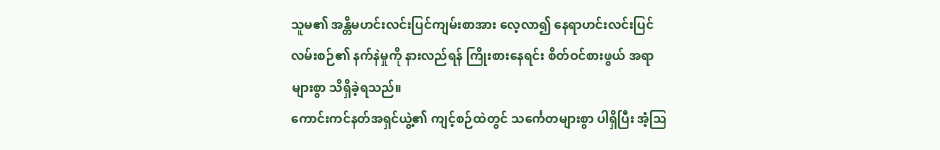သူမ၏ အန္တိမဟင်းလင်းပြင်ကျမ်းစာအား လေ့လာ၍ နေရာဟင်းလင်းပြင်လမ်းစဉ်၏ နက်နဲမှုကို နားလည်ရန် ကြိုးစားနေရင်း စိတ်ဝင်စားဖွယ် အရာများစွာ သိရှိခဲ့ရသည်။
ကောင်းကင်နတ်အရှင်ယွဲ့၏ ကျင့်စဉ်ထဲတွင် သင်္ကေတများစွာ ပါရှိပြီး အံ့သြ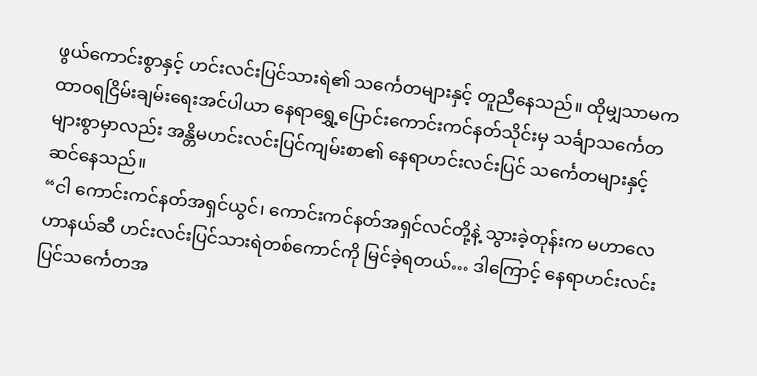ဖွယ်ကောင်းစွာနှင့် ဟင်းလင်းပြင်သားရဲ၏ သင်္ကေတများနှင့် တူညီနေသည်။ ထိုမျှသာမက ထာဝရငြိမ်းချမ်းရေးအင်ပါယာ နေရာရွှေ့ပြောင်းကောင်းကင်နတ်သိုင်းမှ သင်္ချာသင်္ကေတများစွာမှာလည်း အန္တိမဟင်းလင်းပြင်ကျမ်းစာ၏ နေရာဟင်းလင်းပြင် သင်္ကေတများနှင့် ဆင်နေသည်။
“ငါ ကောင်းကင်နတ်အရှင်ယွင်၊ ကောင်းကင်နတ်အရှင်လင်တို့နဲ့ သွားခဲ့တုန်းက မဟာလေဟာနယ်ဆီ ဟင်းလင်းပြင်သားရဲတစ်ကောင်ကို မြင်ခဲ့ရတယ်… ဒါကြောင့် နေရာဟင်းလင်းပြင်သင်္ကေတအ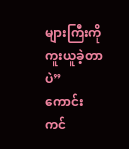များကြီးကို ကူးယူခဲ့တာပဲ”
ကောင်းကင်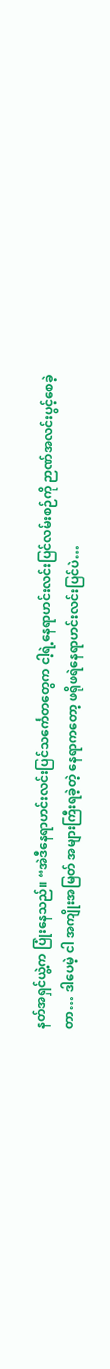နတ်အရှင်ယွဲ့က ပြုံးနေသည်။ “အဲဒီနေရာဟင်းလင်းပြင်သင်္ကေတတွေက ငါ့ရဲ့နေရာဟင်းလင်းပြင်လမ်းစဉ်ကို ဉာဏ်အလင်းပွင့်စေခဲ့တာ… ဒါပေမဲ့ ငါ အကျိုးအမြတ် အများကြီးရခဲ့တဲ့ နေရာကတော့ ဖရိုဖရဲနေရာဟင်းလင်းပြင်ပဲ…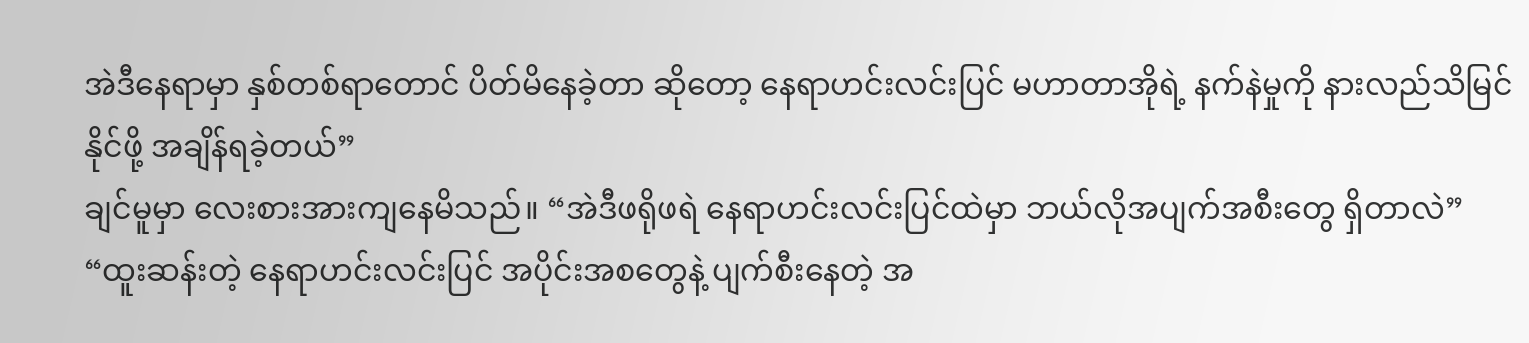အဲဒီနေရာမှာ နှစ်တစ်ရာတောင် ပိတ်မိနေခဲ့တာ ဆိုတော့ နေရာဟင်းလင်းပြင် မဟာတာအိုရဲ့ နက်နဲမှုကို နားလည်သိမြင်နိုင်ဖို့ အချိန်ရခဲ့တယ်”
ချင်မူမှာ လေးစားအားကျနေမိသည်။ “အဲဒီဖရိုဖရဲ နေရာဟင်းလင်းပြင်ထဲမှာ ဘယ်လိုအပျက်အစီးတွေ ရှိတာလဲ”
“ထူးဆန်းတဲ့ နေရာဟင်းလင်းပြင် အပိုင်းအစတွေနဲ့ ပျက်စီးနေတဲ့ အ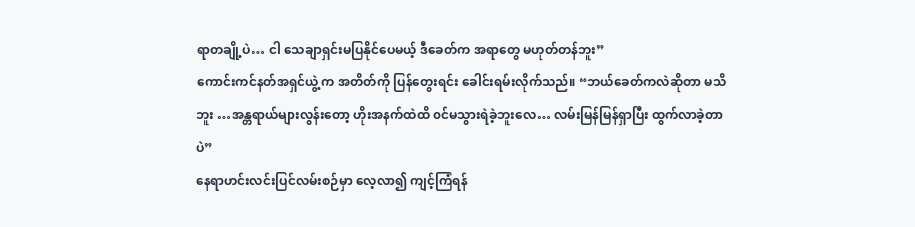ရာတချို့ပဲ… ငါ သေချာရှင်းမပြနိုင်ပေမယ့် ဒီခေတ်က အရာတွေ မဟုတ်တန်ဘူး”
ကောင်းကင်နတ်အရှင်ယွဲ့ က အတိတ်ကို ပြန်တွေးရင်း ခေါင်းရမ်းလိုက်သည်။ “ဘယ်ခေတ်ကလဲဆိုတာ မသိဘူး …အန္တရာယ်များလွန်းတော့ ဟိုးအနက်ထဲထိ ၀င်မသွားရဲခဲ့ဘူးလေ… လမ်းမြန်မြန်ရှာပြီး ထွက်လာခဲ့တာပဲ”
နေရာဟင်းလင်းပြင်လမ်းစဉ်မှာ လေ့လာ၍ ကျင့်ကြံရန်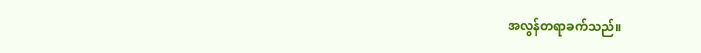အလွန်တရာခက်သည်။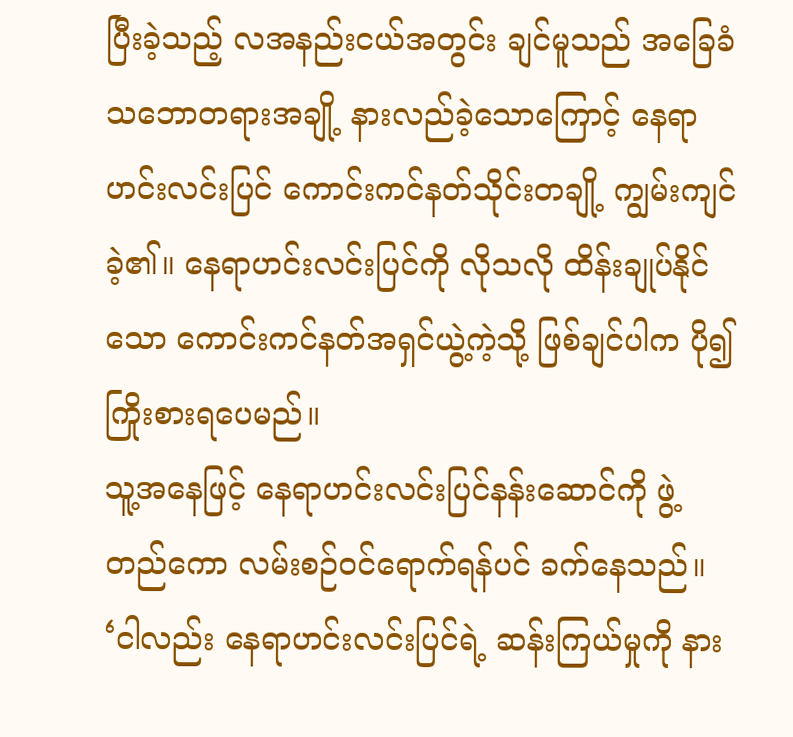ပြီးခဲ့သည့် လအနည်းငယ်အတွင်း ချင်မူသည် အခြေခံသဘောတရားအချို့ နားလည်ခဲ့သောကြောင့် နေရာဟင်းလင်းပြင် ကောင်းကင်နတ်သိုင်းတချို့ ကျွမ်းကျင်ခဲ့၏။ နေရာဟင်းလင်းပြင်ကို လိုသလို ထိန်းချုပ်နိုင်သော ကောင်းကင်နတ်အရှင်ယွဲ့ကဲ့သို့ ဖြစ်ချင်ပါက ပို၍ကြိုးစားရပေမည်။
သူ့အနေဖြင့် နေရာဟင်းလင်းပြင်နန်းဆောင်ကို ဖွဲ့တည်ကော လမ်းစဉ်ဝင်ရောက်ရန်ပင် ခက်နေသည်။
‘ငါလည်း နေရာဟင်းလင်းပြင်ရဲ့ ဆန်းကြယ်မှုကို နား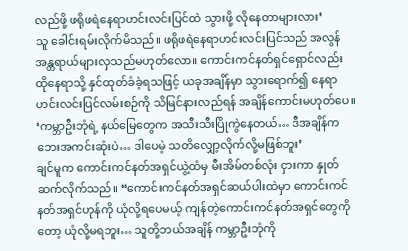လည်ဖို့ ဖရိုဖရဲနေရာဟင်းလင်းပြင်ထဲ သွားဖို့ လိုနေတာများလား’
သူ ခေါင်းရမ်းလိုက်မိသည်။ ဖရိုဖရဲနေရာဟင်းလင်းပြင်သည် အလွန်အန္တရာယ်များလှသည်မဟုတ်လော။ ကောင်းကင်နတ်ရှင်ရှောင်လည်း ထိုနေရာသို့ နှင်ထုတ်ခံခဲ့ရသဖြင့် ယခုအချိန်မှာ သွားရောက်၍ နေရာဟင်းလင်းပြင်လမ်းစဉ်ကို သိမြင်နားလည်ရန် အချိန်ကောင်းမဟုတ်ပေ။
‘ကမ္ဘာဦးဘုံရဲ့ နယ်မြေတွေက အသီးသီးပြိုကွဲနေတယ်… ဒီအချိန်က ဘေးအကင်းဆုံးပဲ… ဒါပေမဲ့ သတိလျှော့လိုက်လို့မဖြစ်ဘူး’
ချင်မူက ကောင်းကင်နတ်အရှင်ယွဲ့ထံမှ မီးအိမ်တစ်လုံး ငှားကာ နှုတ်ဆက်လိုက်သည်။ “ကောင်းကင်နတ်အရှင်ဆယ်ပါးထဲမှာ ကောင်းကင်နတ်အရှင်ဟုန်ကို ယုံလို့ရပေမယ့် ကျန်တဲ့ကောင်းကင်နတ်အရှင်တွေကိုတော့ ယုံလို့မရဘူး… သူတို့ဘယ်အချိန် ကမ္ဘာဦးဘုံကို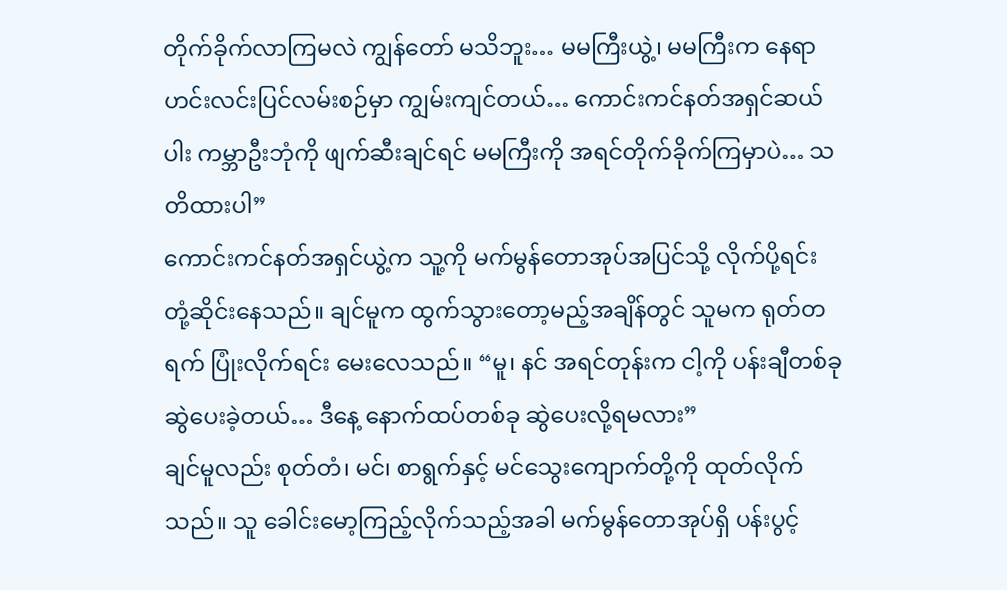တိုက်ခိုက်လာကြမလဲ ကျွန်တော် မသိဘူး… မမကြီးယွဲ့၊ မမကြီးက နေရာဟင်းလင်းပြင်လမ်းစဉ်မှာ ကျွမ်းကျင်တယ်… ကောင်းကင်နတ်အရှင်ဆယ်ပါး ကမ္ဘာဦးဘုံကို ဖျက်ဆီးချင်ရင် မမကြီးကို အရင်တိုက်ခိုက်ကြမှာပဲ… သတိထားပါ”
ကောင်းကင်နတ်အရှင်ယွဲ့က သူ့ကို မက်မွန်တောအုပ်အပြင်သို့ လိုက်ပို့ရင်း တုံ့ဆိုင်းနေသည်။ ချင်မူက ထွက်သွားတော့မည့်အချိန်တွင် သူမက ရုတ်တရက် ပြုံးလိုက်ရင်း မေးလေသည်။ “မူ၊ နင် အရင်တုန်းက ငါ့ကို ပန်းချီတစ်ခု ဆွဲပေးခဲ့တယ်… ဒီနေ့ နောက်ထပ်တစ်ခု ဆွဲပေးလို့ရမလား”
ချင်မူလည်း စုတ်တံ၊ မင်၊ စာရွက်နှင့် မင်သွေးကျောက်တို့ကို ထုတ်လိုက်သည်။ သူ ခေါင်းမော့ကြည့်လိုက်သည့်အခါ မက်မွန်တောအုပ်ရှိ ပန်းပွင့်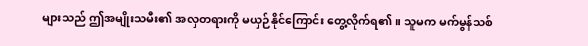များသည် ဤအမျိုးသမီး၏ အလှတရားကို မယှဉ်နိုင်ကြောင်း တွေ့လိုက်ရ၏။ သူမက မက်မွန်သစ်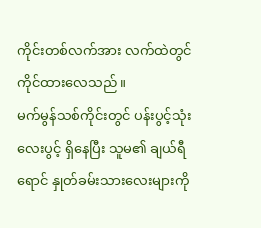ကိုင်းတစ်လက်အား လက်ထဲတွင် ကိုင်ထားလေသည်။
မက်မွန်သစ်ကိုင်းတွင် ပန်းပွင့်သုံးလေးပွင့် ရှိနေပြီး သူမ၏ ချယ်ရီရောင် နှုတ်ခမ်းသားလေးများကို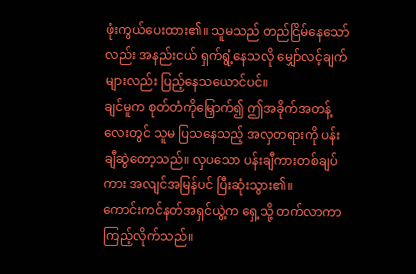ဖုံးကွယ်ပေးထား၏။ သူမသည် တည်ငြိမ်နေသော်လည်း အနည်းငယ် ရှက်ရွံ့နေသလို မျှော်လင့်ချက်များလည်း ပြည့်နေသယောင်ပင်။
ချင်မူက စုတ်တံကိုမြှောက်၍ ဤအခိုက်အတန့်လေးတွင် သူမ ပြသနေသည့် အလှတရားကို ပန်းချီဆွဲတော့သည်။ လှပသော ပန်းချီကားတစ်ချပ်ကား အလျင်အမြန်ပင် ပြီးဆုံးသွား၏။
ကောင်းကင်နတ်အရှင်ယွဲ့က ရှေ့သို့ တက်လာကာ ကြည့်လိုက်သည်။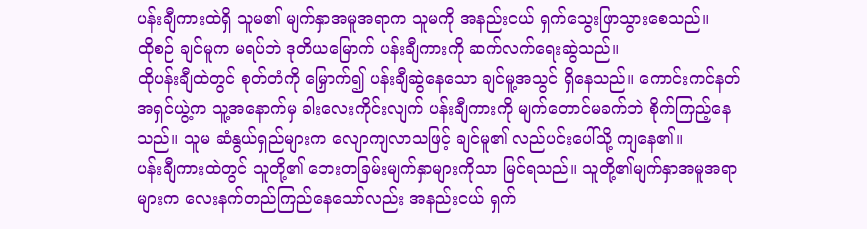ပန်းချီကားထဲရှိ သူမ၏ မျက်နှာအမူအရာက သူမကို အနည်းငယ် ရှက်သွေးဖြာသွားစေသည်။
ထိုစဉ် ချင်မူက မရပ်ဘဲ ဒုတိယမြောက် ပန်းချီကားကို ဆက်လက်ရေးဆွဲသည်။
ထိုပန်းချီထဲတွင် စုတ်တံကို မြှောက်၍ ပန်းချီဆွဲနေသော ချင်မူ့အသွင် ရှိနေသည်။ ကောင်းကင်နတ်အရှင်ယွဲ့က သူ့အနောက်မှ ခါးလေးကိုင်းလျက် ပန်းချီကားကို မျက်တောင်မခက်ဘဲ စိုက်ကြည့်နေသည်။ သူမ ဆံနွယ်ရှည်များက လျောကျလာသဖြင့် ချင်မူ၏ လည်ပင်းပေါ်သို့ ကျနေ၏။
ပန်းချီကားထဲတွင် သူတို့၏ ဘေးတခြမ်းမျက်နှာများကိုသာ မြင်ရသည်။ သူတို့၏မျက်နှာအမူအရာများက လေးနက်တည်ကြည်နေသော်လည်း အနည်းငယ် ရှက်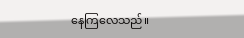နေကြလေသည်။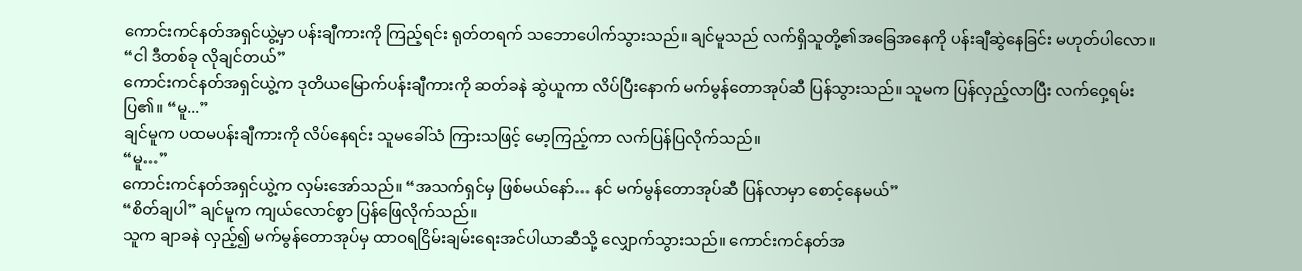ကောင်းကင်နတ်အရှင်ယွဲ့မှာ ပန်းချီကားကို ကြည့်ရင်း ရုတ်တရက် သဘောပေါက်သွားသည်။ ချင်မူသည် လက်ရှိသူတို့၏အခြေအနေကို ပန်းချီဆွဲနေခြင်း မဟုတ်ပါလော။
“ငါ ဒီတစ်ခု လိုချင်တယ်”
ကောင်းကင်နတ်အရှင်ယွဲ့က ဒုတိယမြောက်ပန်းချီကားကို ဆတ်ခနဲ ဆွဲယူကာ လိပ်ပြီးနောက် မက်မွန်တောအုပ်ဆီ ပြန်သွားသည်။ သူမက ပြန်လှည့်လာပြီး လက်ဝှေ့ရမ်းပြ၏။ “မူ...”
ချင်မူက ပထမပန်းချီကားကို လိပ်နေရင်း သူမခေါ်သံ ကြားသဖြင့် မော့ကြည့်ကာ လက်ပြန်ပြလိုက်သည်။
“မူ…”
ကောင်းကင်နတ်အရှင်ယွဲ့က လှမ်းအော်သည်။ “အသက်ရှင်မှ ဖြစ်မယ်နော်… နင် မက်မွန်တောအုပ်ဆီ ပြန်လာမှာ စောင့်နေမယ်”
“စိတ်ချပါ” ချင်မူက ကျယ်လောင်စွာ ပြန်ဖြေလိုက်သည်။
သူက ချာခနဲ လှည့်၍ မက်မွန်တောအုပ်မှ ထာဝရငြိမ်းချမ်းရေးအင်ပါယာဆီသို့ လျှောက်သွားသည်။ ကောင်းကင်နတ်အ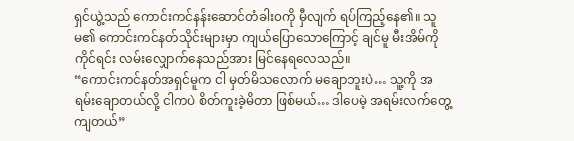ရှင်ယွဲ့သည် ကောင်းကင်နန်းဆောင်တံခါး၀ကို မှီလျက် ရပ်ကြည့်နေ၏။ သူမ၏ ကောင်းကင်နတ်သိုင်းများမှာ ကျယ်ပြောသောကြောင့် ချင်မူ မီးအိမ်ကို ကိုင်ရင်း လမ်းလျှောက်နေသည်အား မြင်နေရလေသည်။
“ကောင်းကင်နတ်အရှင်မူက ငါ မှတ်မိသလောက် မချောဘူးပဲ… သူ့ကို အရမ်းချောတယ်လို့ ငါကပဲ စိတ်ကူးခဲ့မိတာ ဖြစ်မယ်… ဒါပေမဲ့ အရမ်းလက်တွေ့ကျတယ်”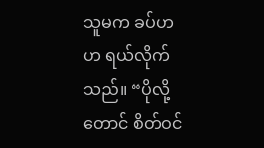သူမက ခပ်ဟဟ ရယ်လိုက်သည်။ “ပိုလို့တောင် စိတ်ဝင်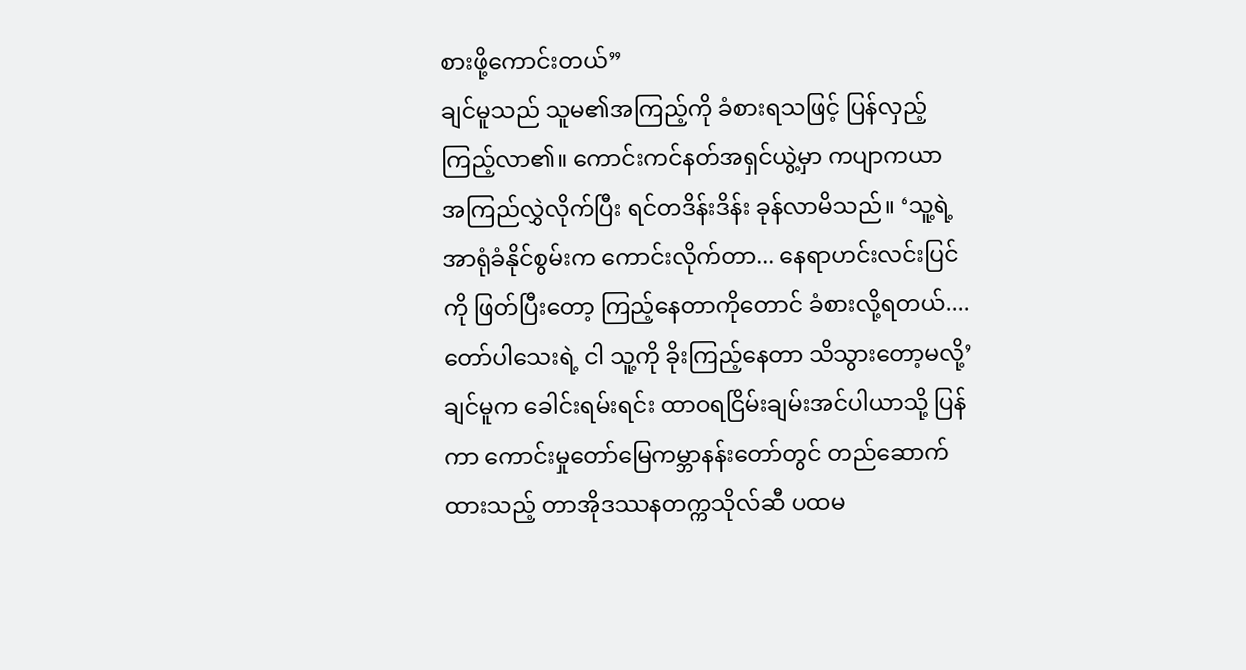စားဖို့ကောင်းတယ်”
ချင်မူသည် သူမ၏အကြည့်ကို ခံစားရသဖြင့် ပြန်လှည့်ကြည့်လာ၏။ ကောင်းကင်နတ်အရှင်ယွဲ့မှာ ကပျာကယာ အကြည်လွှဲလိုက်ပြီး ရင်တဒိန်းဒိန်း ခုန်လာမိသည်။ ‘သူ့ရဲ့ အာရုံခံနိုင်စွမ်းက ကောင်းလိုက်တာ... နေရာဟင်းလင်းပြင်ကို ဖြတ်ပြီးတော့ ကြည့်နေတာကိုတောင် ခံစားလို့ရတယ်.... တော်ပါသေးရဲ့ ငါ သူ့ကို ခိုးကြည့်နေတာ သိသွားတော့မလို့’
ချင်မူက ခေါင်းရမ်းရင်း ထာဝရငြိမ်းချမ်းအင်ပါယာသို့ ပြန်ကာ ကောင်းမှုတော်မြေကမ္ဘာနန်းတော်တွင် တည်ဆောက်ထားသည့် တာအိုဒဿနတက္ကသိုလ်ဆီ ပထမ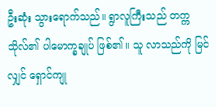ဦးဆုံး သွားရောက်သည်။ ရွာလူကြီးသည် တက္ကသိုလ်၏ ပါမောက္ခချုပ် ဖြစ်၏။ သူ လာသည်ကို မြင်လျှင် ရှောင်ကျု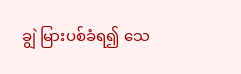ချွဲ မြားပစ်ခံရ၍ သေ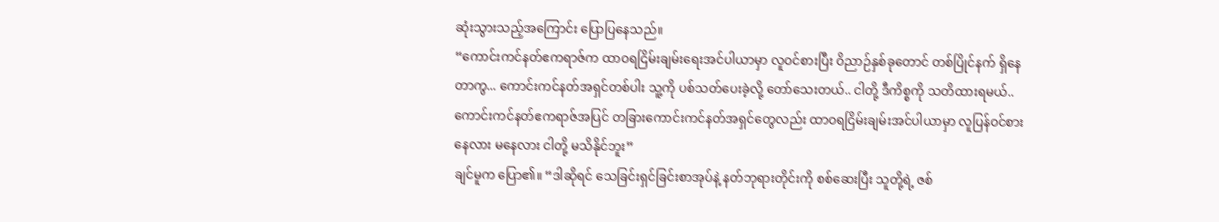ဆုံးသွားသည့်အကြောင်း ပြောပြနေသည်။
“ကောင်းကင်နတ်ဧကရာဇ်က ထာဝရငြိမ်းချမ်းရေးအင်ပါယာမှာ လူဝင်စားပြီး ဝိညာဉ်နှစ်ခုတောင် တစ်ပြိုင်နက် ရှိနေတာကွ... ကောင်းကင်နတ်အရှင်တစ်ပါး သူ့ကို ပစ်သတ်ပေးခဲ့လို့ တော်သေးတယ်.. ငါတို့ ဒီကိစ္စကို သတိထားရမယ်.. ကောင်းကင်နတ်ဧကရာဇ်အပြင် တခြားကောင်းကင်နတ်အရှင်တွေလည်း ထာဝရငြိမ်းချမ်းအင်ပါယာမှာ လူပြန်ဝင်စား နေလား မနေလား ငါတို့ မသိနိုင်ဘူး”
ချင်မူက ပြော၏။ “ဒါဆိုရင် သေခြင်းရှင်ခြင်းစာအုပ်နဲ့ နတ်ဘုရားတိုင်းကို စစ်ဆေးပြီး သူတို့ရဲ့ ဇစ်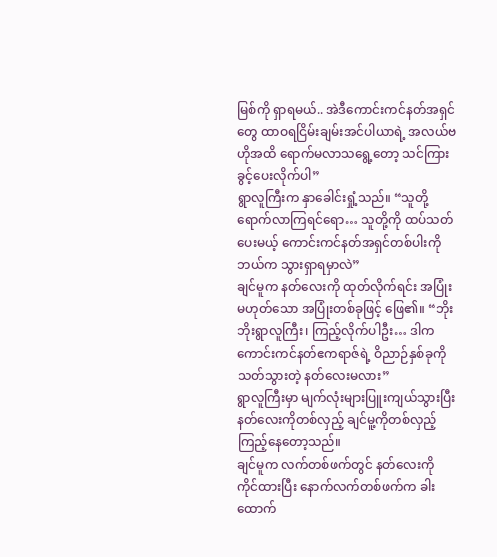မြစ်ကို ရှာရမယ်.. အဲဒီကောင်းကင်နတ်အရှင်တွေ ထာဝရငြိမ်းချမ်းအင်ပါယာရဲ့ အလယ်ဗဟိုအထိ ရောက်မလာသရွေ့တော့ သင်ကြားခွင့်ပေးလိုက်ပါ”
ရွာလူကြီးက နှာခေါင်းရှုံ့သည်။ “သူတို့ ရောက်လာကြရင်ရော… သူတို့ကို ထပ်သတ်ပေးမယ့် ကောင်းကင်နတ်အရှင်တစ်ပါးကို ဘယ်က သွားရှာရမှာလဲ”
ချင်မူက နတ်လေးကို ထုတ်လိုက်ရင်း အပြုံးမဟုတ်သော အပြုံးတစ်ခုဖြင့် ဖြေ၏။ “ဘိုးဘိုးရွာလူကြီး၊ ကြည့်လိုက်ပါဦး… ဒါက ကောင်းကင်နတ်ဧကရာဇ်ရဲ့ ဝိညာဉ်နှစ်ခုကို သတ်သွားတဲ့ နတ်လေးမလား”
ရွာလူကြီးမှာ မျက်လုံးများပြူးကျယ်သွားပြီး နတ်လေးကိုတစ်လှည့် ချင်မူ့ကိုတစ်လှည့် ကြည့်နေတော့သည်။
ချင်မူက လက်တစ်ဖက်တွင် နတ်လေးကို ကိုင်ထားပြီး နောက်လက်တစ်ဖက်က ခါးထောက်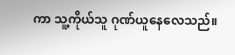ကာ သူ့ကိုယ်သူ ဂုဏ်ယူနေလေသည်။